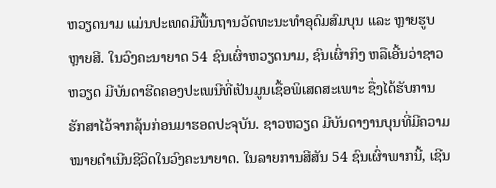ຫວຽດນາມ ແມ່ນປະເທດມີພື້ນຖານວັດທະນະທຳອຸດົມສົມບຸນ ແລະ ຫຼາຍຮູບຫຼາຍສີ. ໃນວົງຄະນາຍາດ 54 ຊົນເຜົ່າຫວຽດນາມ, ຊົນເຜົ່າກິງ ຫລືເອີ້ນວ່າຊາວຫວຽດ ມີບັນດາຮີດຄອງປະເພນີທີ່ເປັນມູນເຊື້ອພິເສດສະເພາະ ຊື່ງໄດ້ຮັບການຮັກສາໄວ້ຈາກລຸ້ນກ່ອນມາຮອດປະຈຸບັນ. ຊາວຫວຽດ ມີບັນດາງານບຸນທີ່ມີຄວາມໝາຍດຳເນີນຊີວິດໃນວົງຄະນາຍາດ. ໃນລາຍການສີສັນ 54 ຊົນເຜົ່າພາກນີ້, ເຊີນ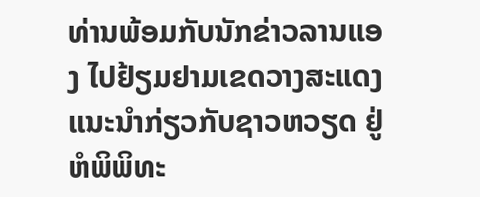ທ່ານພ້ອມກັບນັກຂ່າວລານແອງ ໄປຢ້ຽມຢາມເຂດວາງສະແດງແນະນຳກ່ຽວກັບຊາວຫວຽດ ຢູ່ຫໍພິພິທະ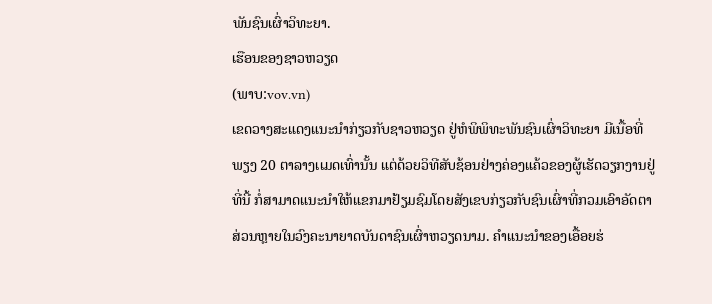ພັນຊົນເຜົ່າວິທະຍາ.
ເຮືອນຂອງຊາວຫວຽດ
(ພາບ:vov.vn)
ເຂດວາງສະແດງແນະນຳກ່ຽວກັບຊາວຫວຽດ ຢູ່ຫໍພິພິທະພັນຊົນເຜົ່າວິທະຍາ ມີເນື້ອທີ່ພຽງ 20 ຕາລາງເເມດເທົ່ານັ້ນ ແຕ່ດ້ວຍວິທີສັບຊ້ອນຢ່າງຄ່ອງແຄ້ວຂອງຜູ້ເຮັດວຽກງານຢູ່ທີ່ນີ້ ກໍ່ສາມາດແນະນຳໃຫ້ແຂກມາຢ້ຽມຊົມໂດຍສັງເຂບກ່ຽວກັບຊົນເຜົ່າທີ່ກວມເອົາອັດຕາສ່ວນຫຼາຍໃນວົງຄະນາຍາດບັນດາຊົນເຜົ່າຫວຽດນາມ. ຄຳແນະນຳຂອງເອື້ອຍຮ່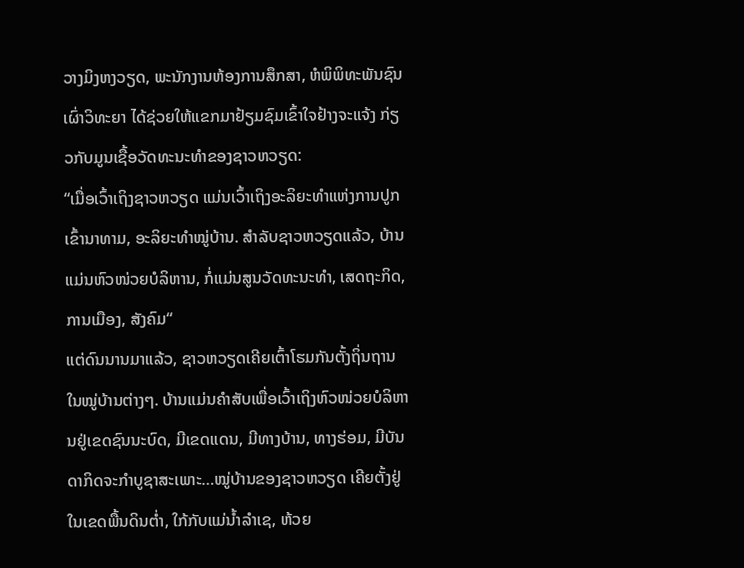ວາງມິງຫງວຽດ, ພະນັກງານຫ້ອງການສຶກສາ, ຫໍພິພິທະພັນຊົນເຜົ່າວິທະຍາ ໄດ້ຊ່ວຍໃຫ້ແຂກມາຢ້ຽມຊົມເຂົ້າໃຈຢ້າງຈະແຈ້ງ ກ່ຽວກັບມູນເຊື້ອວັດທະນະທຳຂອງຊາວຫວຽດ:
“ເມື່ອເວົ້າເຖິງຊາວຫວຽດ ແມ່ນເວົ້າເຖິງອະລິຍະທຳແຫ່ງການປູກເຂົ້ານາທາມ, ອະລິຍະທຳໝູ່ບ້ານ. ສຳລັບຊາວຫວຽດແລ້ວ, ບ້ານແມ່ນຫົວໜ່ວຍບໍລິຫານ, ກໍ່ແມ່ນສູນວັດທະນະທຳ, ເສດຖະກິດ, ການເມືອງ, ສັງຄົມ“
ແຕ່ດົນນານມາແລ້ວ, ຊາວຫວຽດເຄີຍເຕົ້າໂຮມກັນຕັ້ງຖິ່ນຖານໃນໝູ່ບ້ານຕ່າງໆ. ບ້ານແມ່ນຄຳສັບເພື່ອເວົ້າເຖິງຫົວໜ່ວຍບໍລິຫານຢູ່ເຂດຊົນນະບົດ, ມີເຂດແດນ, ມີທາງບ້ານ, ທາງຮ່ອມ, ມີບັນດາກິດຈະກຳບູຊາສະເພາະ…ໝູ່ບ້ານຂອງຊາວຫວຽດ ເຄີຍຕັ້ງຢູ່ໃນເຂດພື້ນດິນຕ່ຳ, ໃກ້ກັບແມ່ນ້ຳລຳເຊ, ຫ້ວຍ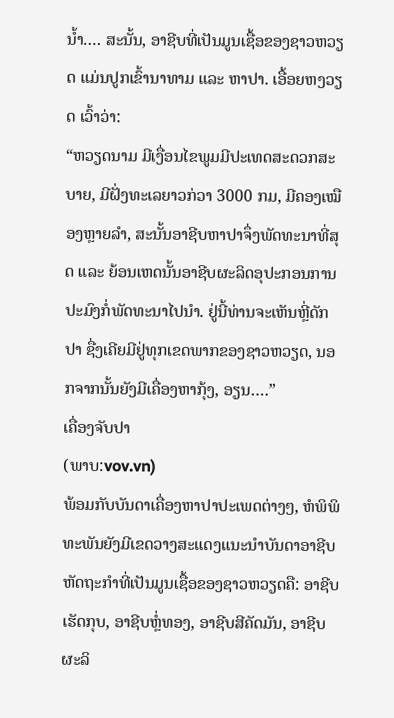ນ້ຳ…. ສະນັ້ນ, ອາຊີບທີ່ເປັນມູນເຊື້ອຂອງຊາວຫວຽດ ແມ່ນປູກເຂົ້ານາທາມ ແລະ ຫາປາ. ເອື້ອຍຫງວຽດ ເວົ້າວ່າ:
“ຫວຽດນາມ ມີເງື່ອນໄຂພູມມີປະເທດສະດວກສະບາຍ, ມີຝັ່ງທະເລຍາວກ່ວາ 3000 ກມ, ມີຄອງເໝືອງຫຼາຍລຳ, ສະນັ້ນອາຊີບຫາປາຈຶ່ງພັດທະນາທີ່ສຸດ ແລະ ຍ້ອນເຫດນັ້ນອາຊີບຜະລິດອຸປະກອນການປະມົງກໍ່ພັດທະນາໄປນຳ. ຢູ່ນີ້ທ່ານຈະເຫັນຫຼີ່ດັກປາ ຊື່ງເຄີຍມີຢູ່ທຸກເຂດພາກຂອງຊາວຫວຽດ, ນອກຈາກນັ້ນຍັງມີເຄື່ອງຫາກຸ້ງ, ອຽນ….”
ເຄື່ອງຈັບປາ
(ພາບ:vov.vn)
ພ້ອມກັບບັນດາເຄື່ອງຫາປາປະເພດຕ່າງໆ, ຫໍພິພິທະພັນຍັງມີເຂດວາງສະແດງແນະນຳບັນດາອາຊີບຫັດຖະກຳທີ່ເປັນມູນເຊື້ອຂອງຊາວຫວຽດຄື: ອາຊີບເຮັດກຸບ, ອາຊີບຫຼໍ່ທອງ, ອາຊີບສີຄັດມັນ, ອາຊີບຜະລິ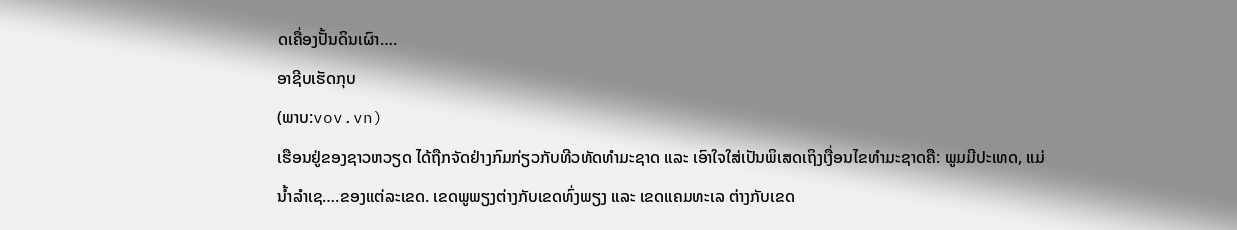ດເຄື່ອງປັ້ນດິນເຜົາ….
ອາຊີບເຮັດກຸບ
(ພາບ:vov.vn)
ເຮືອນຢູ່ຂອງຊາວຫວຽດ ໄດ້ຖືກຈັດຢ່າງກົມກ່ຽວກັບທີວທັດທຳມະຊາດ ແລະ ເອົາໃຈໃສ່ເປັນພິເສດເຖິງເງື່ອນໄຂທຳມະຊາດຄື: ພູມມີປະເທດ, ແມ່ນ້ຳລຳເຊ….ຂອງແຕ່ລະເຂດ. ເຂດພູພຽງຕ່າງກັບເຂດທົ່ງພຽງ ແລະ ເຂດແຄມທະເລ ຕ່າງກັບເຂດ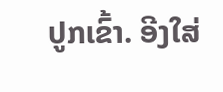ປູກເຂົ້າ. ອີງໃສ່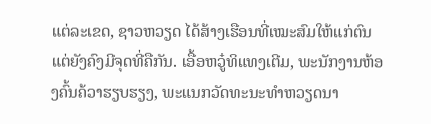ແຕ່ລະເຂດ, ຊາວຫວຽດ ໄດ້ສ້າງເຮືອນທີ່ເໝະສົມໃຫ້ແກ່ຕົນແຕ່ຍັງຄົງມີຈຸດທີ່ຄືກັນ. ເອື້ອຫວູ໋ທິແທງເຕີມ, ພະນັກງານຫ້ອງຄົ້ນຄ້ວາຮຽບຮຽງ, ພະແນກວັດທະນະທຳຫວຽດນາ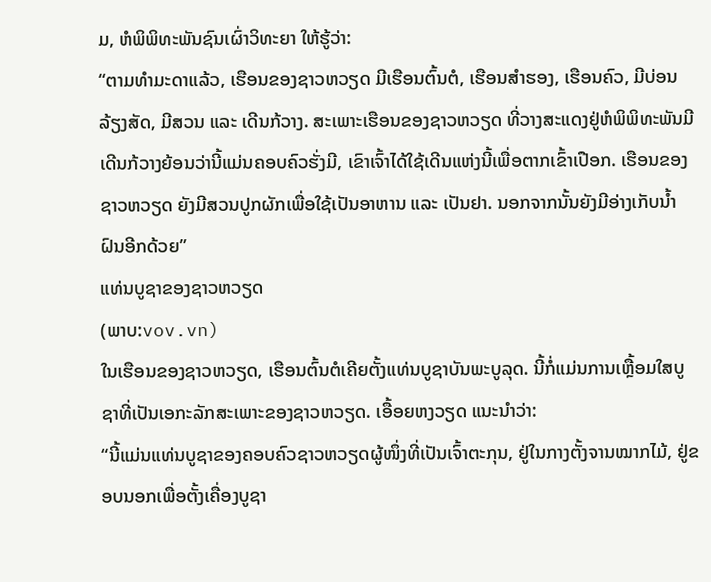ມ, ຫໍພິພິທະພັນຊົນເຜົ່າວິທະຍາ ໃຫ້ຮູ້ວ່າ:
“ຕາມທຳມະດາແລ້ວ, ເຮືອນຂອງຊາວຫວຽດ ມີເຮືອນຕົ້ນຕໍ, ເຮືອນສຳຮອງ, ເຮືອນຄົວ, ມີບ່ອນລ້ຽງສັດ, ມີສວນ ແລະ ເດີນກ້ວາງ. ສະເພາະເຮືອນຂອງຊາວຫວຽດ ທີ່ວາງສະແດງຢູ່ຫໍພິພິທະພັນມີເດີນກ້ວາງຍ້ອນວ່ານີ້ແມ່ນຄອບຄົວຮັ່ງມີ, ເຂົາເຈົ້າໄດ້ໃຊ້ເດີນແຫ່ງນີ້ເພື່ອຕາກເຂົ້າເປືອກ. ເຮືອນຂອງຊາວຫວຽດ ຍັງມີສວນປູກຜັກເພື່ອໃຊ້ເປັນອາຫານ ແລະ ເປັນຢາ. ນອກຈາກນັ້ນຍັງມີອ່າງເກັບນ້ຳຝົນອີກດ້ວຍ”
ແທ່ນບູຊາຂອງຊາວຫວຽດ
(ພາບ:vov.vn)
ໃນເຮືອນຂອງຊາວຫວຽດ, ເຮືອນຕົ້ນຕໍເຄີຍຕັ້ງແທ່ນບູຊາບັນພະບູລຸດ. ນີ້ກໍ່ແມ່ນການເຫຼື້ອມໃສບູຊາທີ່ເປັນເອກະລັກສະເພາະຂອງຊາວຫວຽດ. ເອື້ອຍຫງວຽດ ແນະນຳວ່າ:
“ນີ້ແມ່ນແທ່ນບູຊາຂອງຄອບຄົວຊາວຫວຽດຜູ້ໜຶ່ງທີ່ເປັນເຈົ້າຕະກຸນ, ຢູ່ໃນກາງຕັ້ງຈານໝາກໄມ້, ຢູ່ຂອບນອກເພື່ອຕັ້ງເຄື່ອງບູຊາ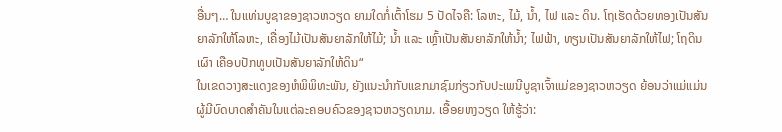ອື່ນໆ… ໃນແທ່ນບູຊາຂອງຊາວຫວຽດ ຍາມໃດກໍ່ເຕົ້າໂຮມ 5 ປັດໄຈຄື: ໂລຫະ, ໄມ້, ນ້ຳ, ໄຟ ແລະ ດິນ. ໂຖເຮັດດ້ວຍທອງເປັນສັນຍາລັກໃຫ້ໂລຫະ, ເຄື່ອງໄມ້ເປັນສັນຍາລັກໃຫ້ໄມ້; ນ້ຳ ແລະ ເຫຼົ້າເປັນສັນຍາລັກໃຫ້ນ້ຳ; ໄຟຟ້າ, ທຽນເປັນສັນຍາລັກໃຫ້ໄຟ; ໂຖດິນເຜົາ ເຄືອບປັກທູບເປັນສັນຍາລັກໃຫ້ດິນ“
ໃນເຂດວາງສະແດງຂອງຫໍພິພິທະພັນ, ຍັງແນະນຳກັບແຂກມາຊົມກ່ຽວກັບປະເພນີບູຊາເຈົ້າແມ່ຂອງຊາວຫວຽດ ຍ້ອນວ່າແມ່ແມ່ນຜູ້ມີບົດບາດສຳຄັນໃນແຕ່ລະຄອບຄົວຂອງຊາວຫວຽດນາມ. ເອື້ອຍຫງວຽດ ໃຫ້ຮູ້ວ່າ: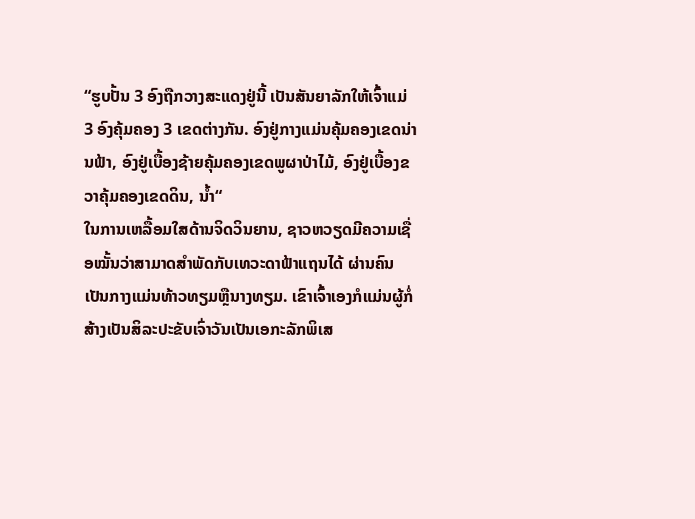“ຮູບປັ້ນ 3 ອົງຖືກວາງສະແດງຢູ່ນີ້ ເປັນສັນຍາລັກໃຫ້ເຈົ້າແມ່ 3 ອົງຄຸ້ມຄອງ 3 ເຂດຕ່າງກັນ. ອົງຢູ່ກາງແມ່ນຄຸ້ມຄອງເຂດນ່ານຟ້າ, ອົງຢູ່ເບື້ອງຊ້າຍຄຸ້ມຄອງເຂດພູຜາປ່າໄມ້, ອົງຢູ່ເບື້ອງຂວາຄຸ້ມຄອງເຂດດິນ, ນ້ຳ“
ໃນການເຫລື້ອມໃສດ້ານຈິດວິນຍານ, ຊາວຫວຽດມີຄວາມເຊື່ອໝັ້ນວ່າສາມາດສຳພັດກັບເທວະດາຟ້າແຖນໄດ້ ຜ່ານຄົນເປັນກາງແມ່ນທ້າວທຽມຫຼືນາງທຽມ. ເຂົາເຈົ້າເອງກໍແມ່ນຜູ້ກໍ່ສ້າງເປັນສິລະປະຂັບເຈົ່າວັນເປັນເອກະລັກພິເສ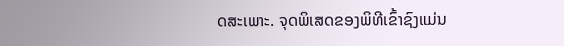ດສະເພາະ. ຈຸດພິເສດຂອງພິທີເຂົ້າຊົງແມ່ນ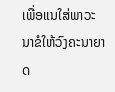ເພື່ອແນໃສ່ພາວະນາຂໍໃຫ້ວົງຄະນາຍາດ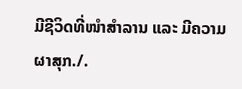ມີຊີວິດທີ່ໜຳສຳລານ ແລະ ມີຄວາມຜາສຸກ./.